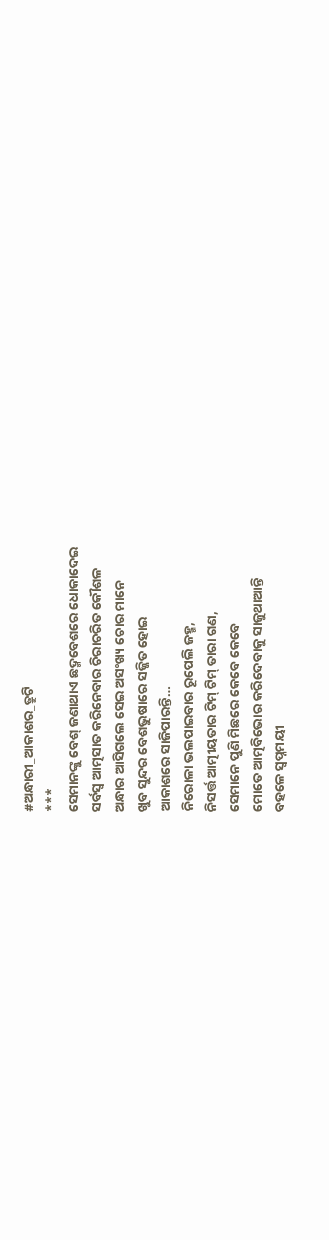#ଅନ୍ଧାରୀ_ଆକାଶର_ତ୍ରୁଟି
***
ସେମାନଙ୍କୁ ବେଶ୍ ଜଣାଥାଏ ଛଦ୍ମବେଶରେ ଧୋକାଦେଇ
ସର୍ବସ୍ୱ ଆତ୍ମସାତ କରିନେବାର ଚିରାଚରିତ କୌଶଳ
ଅନ୍ଧାର ଆସିଗଲେ ସେଇ ଅସଂଖ୍ୟ ଚୋର ମାନେ
ଖୁବ ସୁନ୍ଦର ବେଶଭୁଷାରେ ସଜ୍ଜିତ ହୋଇ
ଆକାଶରେ ସାଜିପାରନ୍ତି…
ନିରୋଳା ଭଲପାଇବାର ରୂପେଲି ଜହ୍ମ,
ନିସର୍ତ୍ତ ଆତ୍ମୀୟତାର ଟିମ୍ ଟିମ୍ ତାରା ଗଣ,
ସେମାନେ ପୁଣି ମିଛରେ କେବେ କେବେ
ମୋତେ ଆତ୍ମବିଭୋର କରିଦେବାକୁ ସାଜୁଥାଆନ୍ତି
ବହଳେ ସ୍ୱପ୍ନମୟୀ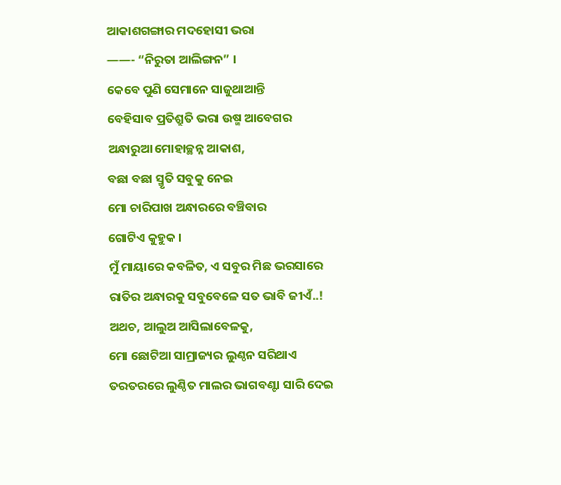ଆକାଶଗଙ୍ଗାର ମଦହୋସୀ ଭରା
——- “ନିରୁତା ଆଲିଙ୍ଗନ” ।
କେବେ ପୁଣି ସେମାନେ ସାଜୁଥାଆନ୍ତି
ବେହିସାବ ପ୍ରତିଶ୍ରୁତି ଭରା ଉଷ୍ମ ଆବେଗର
ଅନ୍ଧାରୁଆ ମୋହାଚ୍ଛନ୍ନ ଆକାଶ,
ବଛା ବଛା ସ୍ମୃତି ସବୁକୁ ନେଇ
ମୋ ଚାରିପାଖ ଅନ୍ଧାରରେ ବଞ୍ଚିବାର
ଗୋଟିଏ କୁହୁକ ।
ମୁଁ ମାୟାରେ କବଳିତ, ଏ ସବୁର ମିଛ ଭରସାରେ
ରାତିର ଅନ୍ଧାରକୁ ସବୁବେଳେ ସତ ଭାବି ଜୀଏଁ..!
ଅଥଚ, ଆଲୁଅ ଆସିଲାବେଳକୁ,
ମୋ ଛୋଟିଆ ସାମ୍ରାଜ୍ୟର ଲୁଣ୍ଠନ ସରିଥାଏ
ତରତରରେ ଲୁଣ୍ଠିତ ମାଲର ଭାଗବଣ୍ଟା ସାରି ଦେଇ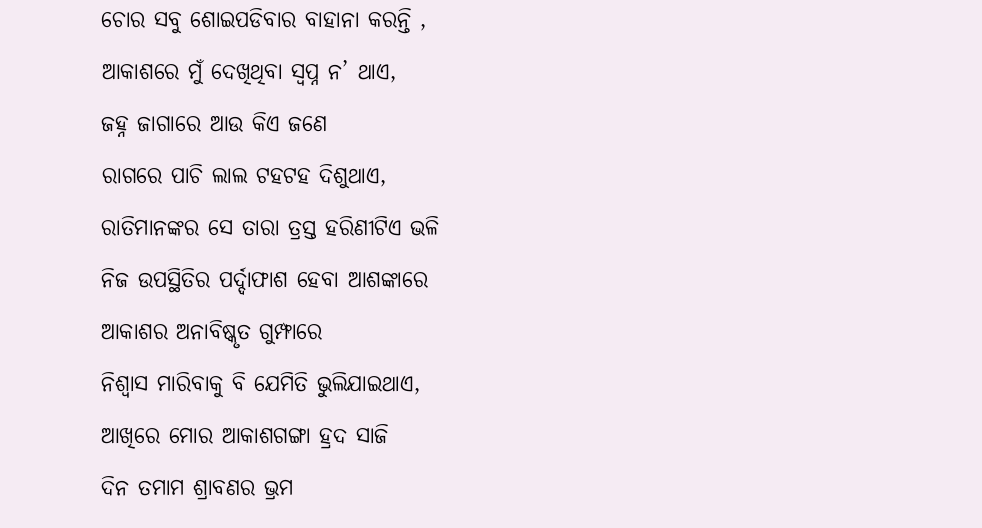ଚୋର ସବୁ ଶୋଇପଡିବାର ବାହାନା କରନ୍ତି ,
ଆକାଶରେ ମୁଁ ଦେଖିଥିବା ସ୍ୱପ୍ନ ନ’ ଥାଏ,
ଜହ୍ନ ଜାଗାରେ ଆଉ କିଏ ଜଣେ
ରାଗରେ ପାଚି ଲାଲ ଟହଟହ ଦିଶୁଥାଏ,
ରାତିମାନଙ୍କର ସେ ତାରା ତ୍ରସ୍ତ ହରିଣୀଟିଏ ଭଳି
ନିଜ ଉପସ୍ଥିତିର ପର୍ଦ୍ଦାଫାଶ ହେବା ଆଶଙ୍କାରେ
ଆକାଶର ଅନାବିଷ୍କୃତ ଗୁମ୍ଫାରେ
ନିଶ୍ୱାସ ମାରିବାକୁ ବି ଯେମିତି ଭୁଲିଯାଇଥାଏ,
ଆଖିରେ ମୋର ଆକାଶଗଙ୍ଗା ହ୍ରଦ ସାଜି
ଦିନ ତମାମ ଶ୍ରାବଣର ଭ୍ରମ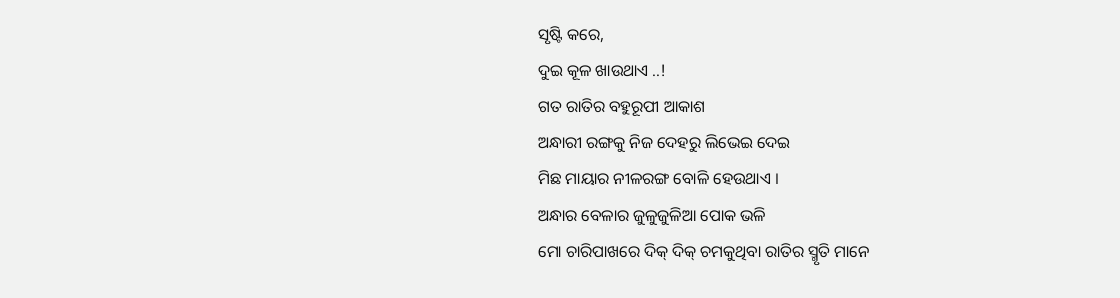ସୃଷ୍ଟି କରେ,
ଦୁଇ କୂଳ ଖାଉଥାଏ ..!
ଗତ ରାତିର ବହୁରୂପୀ ଆକାଶ
ଅନ୍ଧାରୀ ରଙ୍ଗକୁ ନିଜ ଦେହରୁ ଲିଭେଇ ଦେଇ
ମିଛ ମାୟାର ନୀଳରଙ୍ଗ ବୋଳି ହେଉଥାଏ ।
ଅନ୍ଧାର ବେଳାର ଜୁଳୁଜୁଳିଆ ପୋକ ଭଳି
ମୋ ଚାରିପାଖରେ ଦିକ୍ ଦିକ୍ ଚମକୁଥିବା ରାତିର ସ୍ମୃତି ମାନେ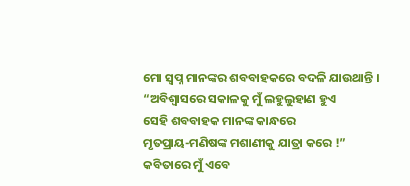ମୋ ସ୍ୱପ୍ନ ମାନଙ୍କର ଶବବାହକରେ ବଦଳି ଯାଉଥାନ୍ତି ।
“ଅବିଶ୍ୱାସରେ ସକାଳକୁ ମୁଁ ଲହୁଲୁହାଣ ହୁଏ
ସେହି ଶବବାହକ ମାନଙ୍କ କାନ୍ଧରେ
ମୃତପ୍ରାୟ-ମଣିଷଙ୍କ ମଶାଣୀକୁ ଯାତ୍ରା କରେ !”
କବିତାରେ ମୁଁ ଏବେ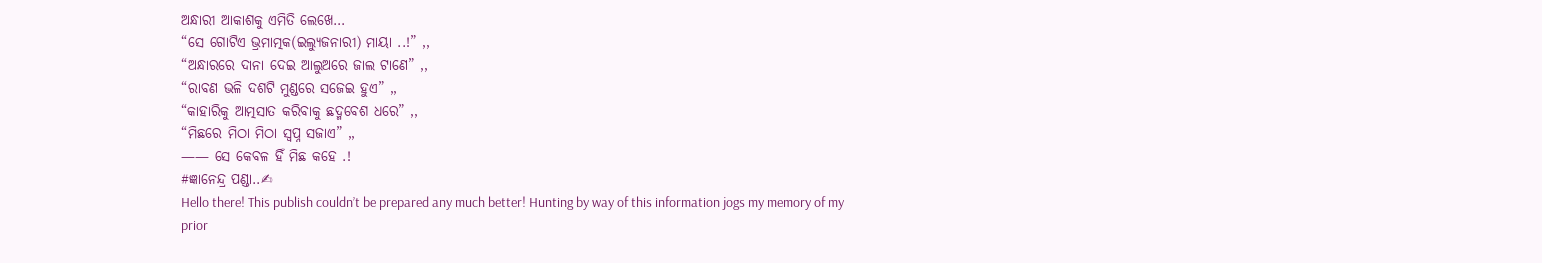ଅନ୍ଧାରୀ ଆକାଶକୁ ଏମିତି ଲେଖେ…
“ସେ ଗୋଟିଏ ଭ୍ରମାତ୍ମକ(ଇଲ୍ୟୁଜନାରୀ) ମାୟା ..!” ,,
“ଅନ୍ଧାରରେ ଦାନା ଦେଇ ଆଲୁଅରେ ଜାଲ ଟାଣେ” ,,
“ରାବଣ ଭଳି ଦଶଟି ମୁଣ୍ଡରେ ସଜେଇ ହୁଏ” ,,
“କାହାରିକୁ ଆତ୍ମସାତ କରିବାକୁ ଛଦ୍ମବେଶ ଧରେ” ,,
“ମିଛରେ ମିଠା ମିଠା ସ୍ୱପ୍ନ ସଜାଏ” ,,
—— ସେ କେବଳ ହିଁ ମିଛ କହେ .!
#ଜ୍ଞାନେନ୍ଦ୍ର ପଣ୍ଡା..✍
Hello there! This publish couldn’t be prepared any much better! Hunting by way of this information jogs my memory of my prior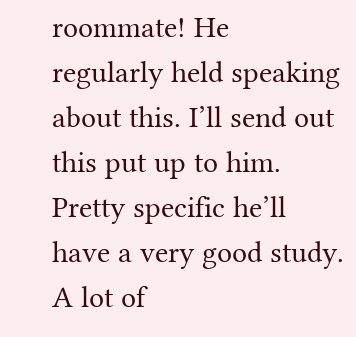roommate! He regularly held speaking about this. I’ll send out this put up to him. Pretty specific he’ll have a very good study. A lot of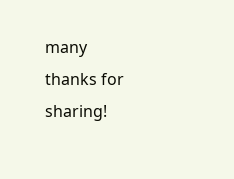many thanks for sharing!